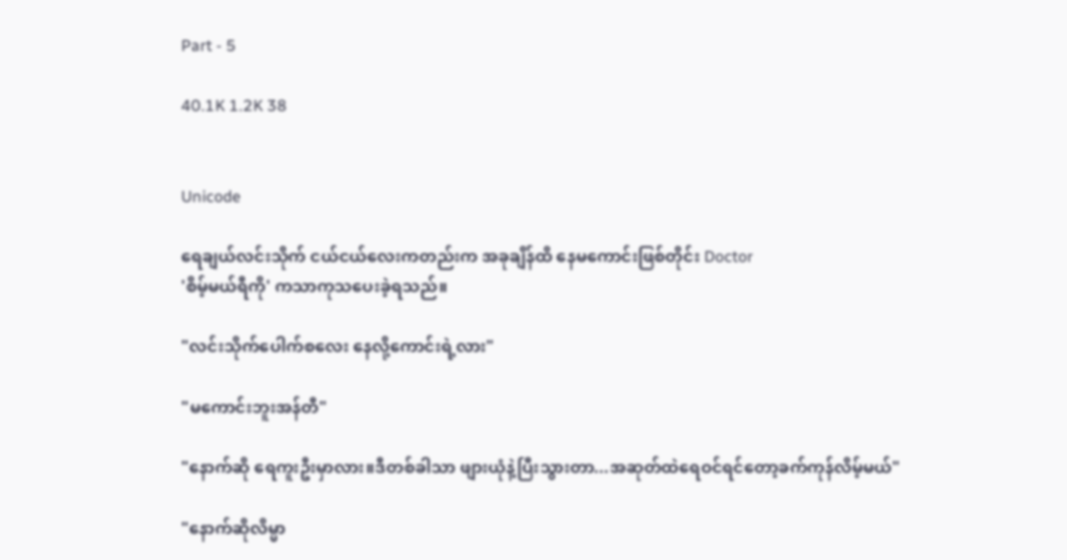Part - 5

40.1K 1.2K 38


Unicode

ရေချယ်လင်းသိုက် ငယ်ငယ်လေးကတည်းက အခုချိန်ထိ နေမကောင်းဖြစ်တိုင်း Doctor
'စိမ့်မယ်ရီကို' ကသာကုသပေးခဲ့ရသည်။

"လင်းသိုက်ပေါက်စလေး နေလို့ကောင်းရဲ့လား"

"မကောင်းဘူးအန်တီ"

"နောက်ဆို ရေကူးဦးမှာလား။ဒီတစ်ခါသာ ဖျားယုံနဲ့ပြီးသွားတာ...အဆုတ်ထဲရေဝင်ရင်တော့ခက်ကုန်လိမ့်မယ်"

"နောက်ဆိုလိမ္မာ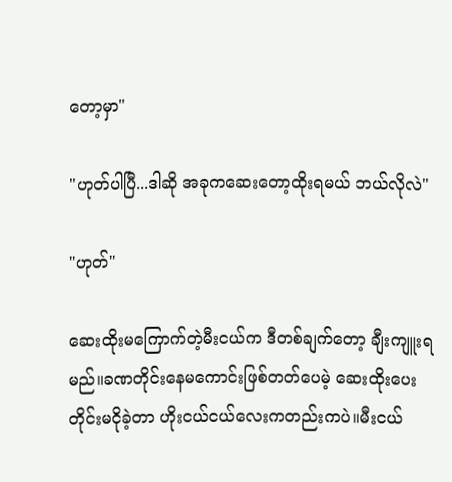တော့မှာ"

"ဟုတ်ပါပြီ...ဒါဆို အခုကဆေးတော့ထိုးရမယ် ဘယ်လိုလဲ"

"ဟုတ်"

ဆေးထိုးမကြောက်တဲ့မီးငယ်က ဒီတစ်ချက်တော့ ချီးကျူးရမည်။ခဏတိုင်းနေမကောင်းဖြစ်တတ်ပေမဲ့ ဆေးထိုးပေးတိုင်းမငိုခဲ့တာ ဟိုးငယ်ငယ်လေးကတည်းကပဲ။မီးငယ်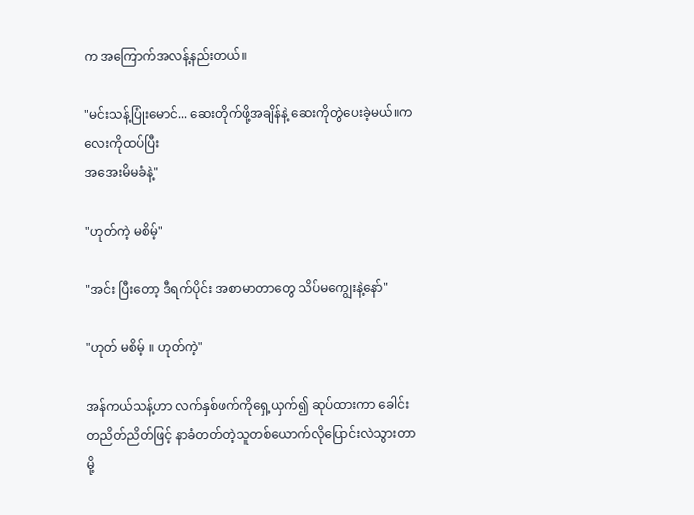က အကြောက်အလန့်နည်းတယ်။

"မင်းသန့်ပြုံးမောင်... ဆေးတိုက်ဖို့အချိန်နဲ့ ဆေးကိုတွဲပေးခဲ့မယ်။ကလေးကိုထပ်ပြီး
အအေးမိမခံနဲ့"

"ဟုတ်ကဲ့ မစိမ့်"

"အင်း ပြီးတော့ ဒီရက်ပိုင်း အစာမာတာတွေ သိပ်မကျွေးနဲ့နော်"

"ဟုတ် မစိမ့် ။ ဟုတ်ကဲ့"

အန်ကယ်သန့်ဟာ လက်နှစ်ဖက်ကိုရှေ့ယှက်၍ ဆုပ်ထားကာ ခေါင်းတညိတ်ညိတ်ဖြင့် နာခံတတ်တဲ့သူတစ်ယောက်လိုပြောင်းလဲသွားတာမို့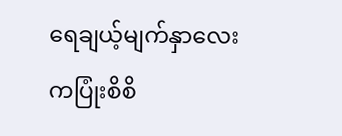ရေချယ့်မျက်နှာလေးကပြုံးစိစိ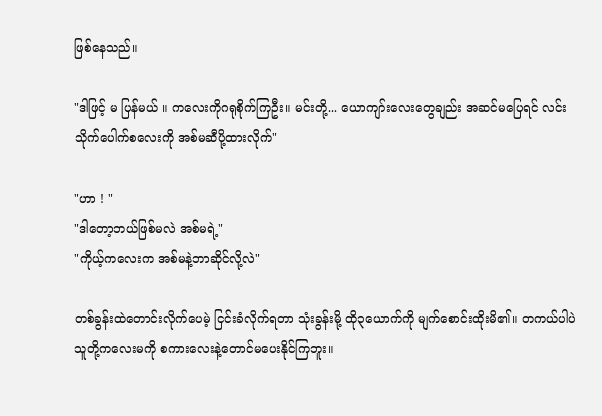ဖြစ်နေသည်။

"ဒါဖြင့် မ ပြန်မယ် ။ ကလေးကိုဂရုစိုက်ကြဦး။ မင်းတို့... ယောကျာ်းလေးတွေချည်း အဆင်မပြေရင် လင်းသိုက်ပေါက်စလေးကို အစ်မဆီပို့ထားလိုက်"

"ဟာ ! "
"ဒါတော့ဘယ်ဖြစ်မလဲ အစ်မရဲ့"
"ကိုယ့်ကလေးက အစ်မနဲ့ဘာဆိုင်လို့လဲ"

တစ်ခွန်းထဲတောင်းလိုက်ပေမဲ့ ငြင်းခံလိုက်ရတာ သုံးခွန်းမို့ ထို၃ယောက်ကို မျက်စောင်းထိုးမိ၏။ တကယ်ပါပဲ သူတို့ကလေးမကို စကားလေးနဲ့တောင်မပေးနိုင်ကြဘူး။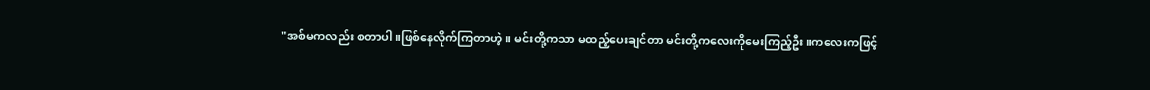"အစ်မကလည်း စတာပါ။ဖြစ်နေလိုက်ကြတာဟဲ့။ မင်းတို့ကသာ မထည့်ပေးချင်တာ မင်းတို့ကလေးကိုမေးကြည့်ဦး။ကလေးကဖြင့်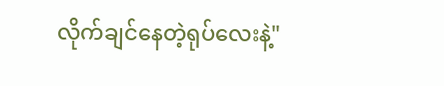လိုက်ချင်နေတဲ့ရုပ်လေးနဲ့"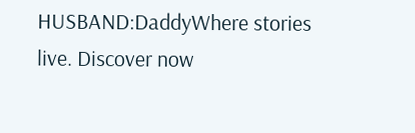HUSBAND:DaddyWhere stories live. Discover now